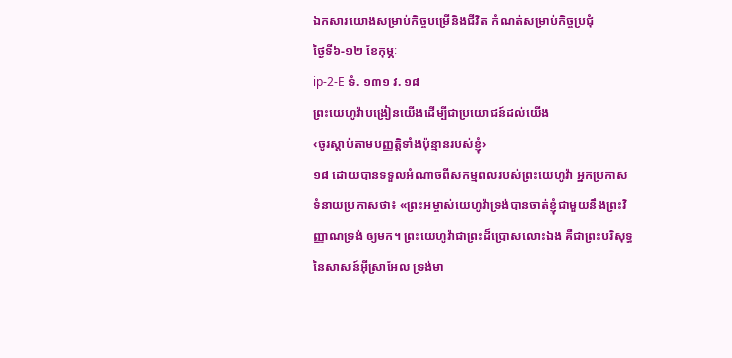ឯកសារយោងសម្រាប់កិច្ចបម្រើនិងជីវិត កំណត់សម្រាប់កិច្ចប្រជុំ
ថ្ងៃទី៦-១២ ខែកុម្ភៈ
ip-2-E ទំ. ១៣១ វ. ១៨
ព្រះយេហូវ៉ាបង្រៀនយើងដើម្បីជាប្រយោជន៍ដល់យើង
‹ចូរស្ដាប់តាមបញ្ញត្ដិទាំងប៉ុន្មានរបស់ខ្ញុំ›
១៨ ដោយបានទទួលអំណាចពីសកម្មពលរបស់ព្រះយេហូវ៉ា អ្នកប្រកាសទំនាយប្រកាសថា៖ «ព្រះអម្ចាស់យេហូវ៉ាទ្រង់បានចាត់ខ្ញុំជាមួយនឹងព្រះវិញ្ញាណទ្រង់ ឲ្យមក។ ព្រះយេហូវ៉ាជាព្រះដ៏ប្រោសលោះឯង គឺជាព្រះបរិសុទ្ធនៃសាសន៍អ៊ីស្រាអែល ទ្រង់មា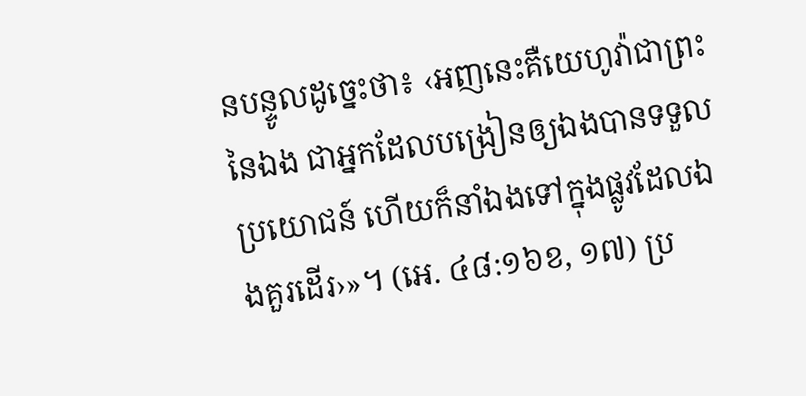នបន្ទូលដូច្នេះថា៖ ‹អញនេះគឺយេហូវ៉ាជាព្រះនៃឯង ជាអ្នកដែលបង្រៀនឲ្យឯងបានទទួលប្រយោជន៍ ហើយក៏នាំឯងទៅក្នុងផ្លូវដែលឯងគួរដើរ›»។ (អេ. ៤៨:១៦ខ, ១៧) ប្រ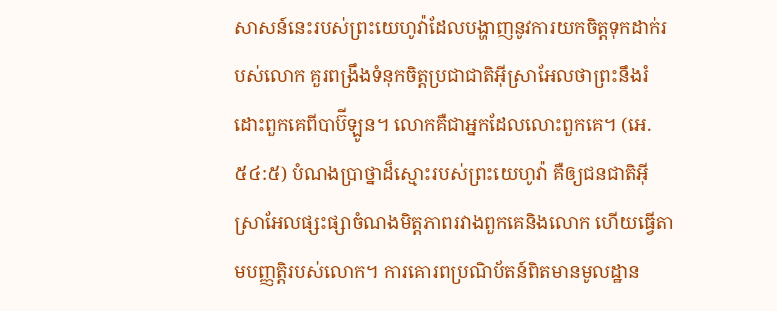សាសន៍នេះរបស់ព្រះយេហូវ៉ាដែលបង្ហាញនូវការយកចិត្តទុកដាក់របស់លោក គួរពង្រឹងទំនុកចិត្តប្រជាជាតិអ៊ីស្រាអែលថាព្រះនឹងរំដោះពួកគេពីបាប៊ីឡូន។ លោកគឺជាអ្នកដែលលោះពួកគេ។ (អេ. ៥៤:៥) បំណងប្រាថ្នាដ៏ស្មោះរបស់ព្រះយេហូវ៉ា គឺឲ្យជនជាតិអ៊ីស្រាអែលផ្សះផ្សាចំណងមិត្តភាពរវាងពួកគេនិងលោក ហើយធ្វើតាមបញ្ញត្ដិរបស់លោក។ ការគោរពប្រណិប័តន៍ពិតមានមូលដ្ឋាន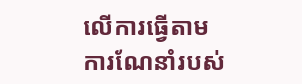លើការធ្វើតាមការណែនាំរបស់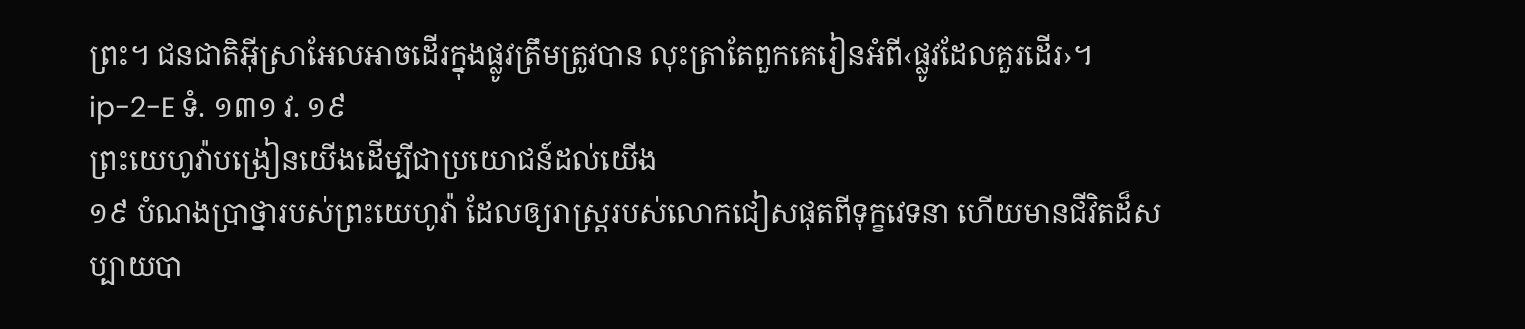ព្រះ។ ជនជាតិអ៊ីស្រាអែលអាចដើរក្នុងផ្លូវត្រឹមត្រូវបាន លុះត្រាតែពួកគេរៀនអំពី‹ផ្លូវដែលគួរដើរ›។
ip-2-E ទំ. ១៣១ វ. ១៩
ព្រះយេហូវ៉ាបង្រៀនយើងដើម្បីជាប្រយោជន៍ដល់យើង
១៩ បំណងប្រាថ្នារបស់ព្រះយេហូវ៉ា ដែលឲ្យរាស្ត្ររបស់លោកជៀសផុតពីទុក្ខវេទនា ហើយមានជីវិតដ៏សប្បាយបា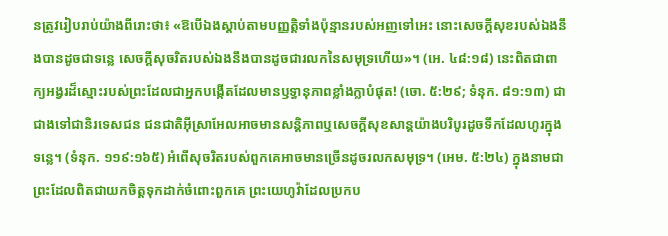នត្រូវរៀបរាប់យ៉ាងពីរោះថា៖ «ឱបើឯងស្ដាប់តាមបញ្ញត្ដិទាំងប៉ុន្មានរបស់អញទៅអេះ នោះសេចក្ដីសុខរបស់ឯងនឹងបានដូចជាទន្លេ សេចក្ដីសុចរិតរបស់ឯងនឹងបានដូចជារលកនៃសមុទ្រហើយ»។ (អេ. ៤៨:១៨) នេះពិតជាពាក្យអង្វរដ៏ស្មោះរបស់ព្រះដែលជាអ្នកបង្កើតដែលមានឫទ្ធានុភាពខ្លាំងក្លាបំផុត! (ចោ. ៥:២៩; ទំនុក. ៨១:១៣) ជាជាងទៅជានិរទេសជន ជនជាតិអ៊ីស្រាអែលអាចមានសន្ដិភាពឬសេចក្ដីសុខសាន្តយ៉ាងបរិបូរដូចទឹកដែលហូរក្នុងទន្លេ។ (ទំនុក. ១១៩:១៦៥) អំពើសុចរិតរបស់ពួកគេអាចមានច្រើនដូចរលកសមុទ្រ។ (អេម. ៥:២៤) ក្នុងនាមជាព្រះដែលពិតជាយកចិត្តទុកដាក់ចំពោះពួកគេ ព្រះយេហូវ៉ាដែលប្រកប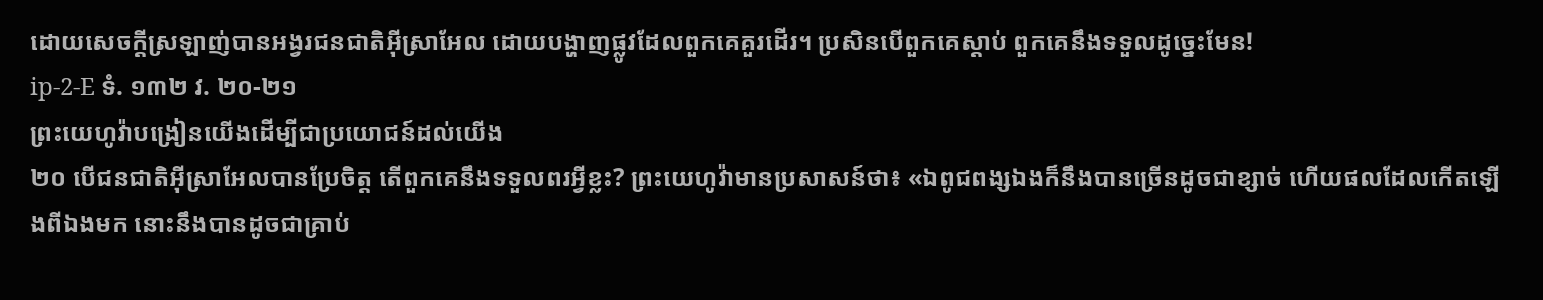ដោយសេចក្ដីស្រឡាញ់បានអង្វរជនជាតិអ៊ីស្រាអែល ដោយបង្ហាញផ្លូវដែលពួកគេគួរដើរ។ ប្រសិនបើពួកគេស្ដាប់ ពួកគេនឹងទទួលដូច្នេះមែន!
ip-2-E ទំ. ១៣២ វ. ២០-២១
ព្រះយេហូវ៉ាបង្រៀនយើងដើម្បីជាប្រយោជន៍ដល់យើង
២០ បើជនជាតិអ៊ីស្រាអែលបានប្រែចិត្ត តើពួកគេនឹងទទួលពរអ្វីខ្លះ? ព្រះយេហូវ៉ាមានប្រសាសន៍ថា៖ «ឯពូជពង្សឯងក៏នឹងបានច្រើនដូចជាខ្សាច់ ហើយផលដែលកើតឡើងពីឯងមក នោះនឹងបានដូចជាគ្រាប់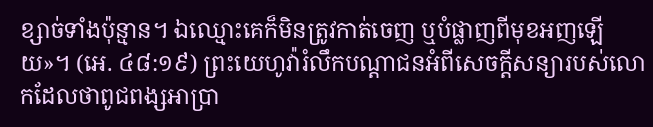ខ្សាច់ទាំងប៉ុន្មាន។ ឯឈ្មោះគេក៏មិនត្រូវកាត់ចេញ ឬបំផ្លាញពីមុខអញឡើយ»។ (អេ. ៤៨:១៩) ព្រះយេហូវ៉ារំលឹកបណ្ដាជនអំពីសេចក្ដីសន្យារបស់លោកដែលថាពូជពង្សអាប្រា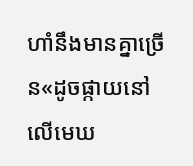ហាំនឹងមានគ្នាច្រើន«ដូចផ្កាយនៅលើមេឃ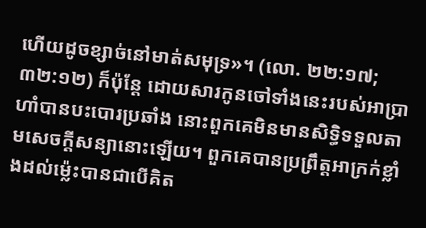ហើយដូចខ្សាច់នៅមាត់សមុទ្រ»។ (លោ. ២២:១៧; ៣២:១២) ក៏ប៉ុន្តែ ដោយសារកូនចៅទាំងនេះរបស់អាប្រាហាំបានបះបោរប្រឆាំង នោះពួកគេមិនមានសិទ្ធិទទួលតាមសេចក្ដីសន្យានោះឡើយ។ ពួកគេបានប្រព្រឹត្តអាក្រក់ខ្លាំងដល់ម្ល៉េះបានជាបើគិត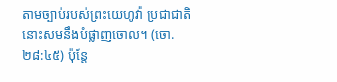តាមច្បាប់របស់ព្រះយេហូវ៉ា ប្រជាជាតិនោះសមនឹងបំផ្លាញចោល។ (ចោ. ២៨:៤៥) ប៉ុន្តែ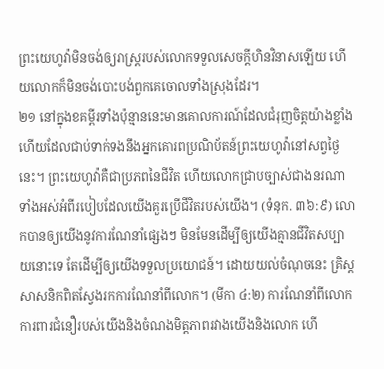ព្រះយេហូវ៉ាមិនចង់ឲ្យរាស្ត្ររបស់លោកទទួលសេចក្ដីហិនវិនាសឡើយ ហើយលោកក៏មិនចង់បោះបង់ពួកគេចោលទាំងស្រុងដែរ។
២១ នៅក្នុងខគម្ពីរទាំងប៉ុន្មាននេះមានគោលការណ៍ដែលជំរុញចិត្តយ៉ាងខ្លាំង ហើយដែលជាប់ទាក់ទងនឹងអ្នកគោរពប្រណិប័តន៍ព្រះយេហូវ៉ានៅសព្វថ្ងៃនេះ។ ព្រះយេហូវ៉ាគឺជាប្រភពនៃជីវិត ហើយលោកជ្រាបច្បាស់ជាងនរណាទាំងអស់អំពីរបៀបដែលយើងគួរប្រើជីវិតរបស់យើង។ (ទំនុក. ៣៦:៩) លោកបានឲ្យយើងនូវការណែនាំផ្សេងៗ មិនមែនដើម្បីឲ្យយើងគ្មានជីវិតសប្បាយនោះទេ តែដើម្បីឲ្យយើងទទួលប្រយោជន៍។ ដោយយល់ចំណុចនេះ គ្រិស្តសាសនិកពិតស្វែងរកការណែនាំពីលោក។ (មីកា ៤:២) ការណែនាំពីលោកការពារជំនឿរបស់យើងនិងចំណងមិត្តភាពរវាងយើងនិងលោក ហើ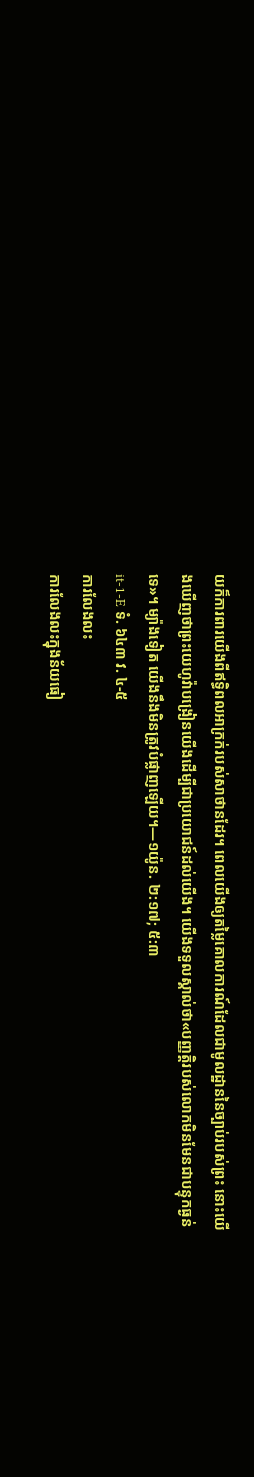យក៏ការពារយើងពីឥទ្ធិពលអាក្រក់របស់សាថានដែរ។ ពេលយើងឲ្យតម្លៃគោលការណ៍ដែលជាមូលដ្ឋាននៃច្បាប់របស់ព្រះ នោះយើងឃើញថាព្រះយេហូវ៉ាបង្រៀនយើងដើម្បីជាប្រយោជន៍ដល់យើង។ យើងទទួលស្គាល់ថា«បញ្ញត្ដិរបស់លោកមិនមែនជាបន្ទុកធ្ងន់ទេ»។ ម្យ៉ាងទៀត យើងនឹងមិនត្រូវបំផ្លាញឡើយ។—១យ៉ូន. ២:១៧; ៥:៣
it-1-E ទំ. ៦៤៣ វ. ៤-៥
ការលែងលះ
ការលែងលះក្នុងន័យធៀ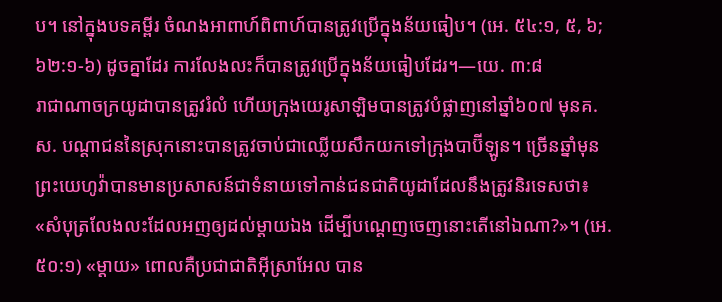ប។ នៅក្នុងបទគម្ពីរ ចំណងអាពាហ៍ពិពាហ៍បានត្រូវប្រើក្នុងន័យធៀប។ (អេ. ៥៤:១, ៥, ៦; ៦២:១-៦) ដូចគ្នាដែរ ការលែងលះក៏បានត្រូវប្រើក្នុងន័យធៀបដែរ។—យេ. ៣:៨
រាជាណាចក្រយូដាបានត្រូវរំលំ ហើយក្រុងយេរូសាឡិមបានត្រូវបំផ្លាញនៅឆ្នាំ៦០៧ មុនគ.ស. បណ្ដាជននៃស្រុកនោះបានត្រូវចាប់ជាឈ្លើយសឹកយកទៅក្រុងបាប៊ីឡូន។ ច្រើនឆ្នាំមុន ព្រះយេហូវ៉ាបានមានប្រសាសន៍ជាទំនាយទៅកាន់ជនជាតិយូដាដែលនឹងត្រូវនិរទេសថា៖ «សំបុត្រលែងលះដែលអញឲ្យដល់ម្ដាយឯង ដើម្បីបណ្ដេញចេញនោះតើនៅឯណា?»។ (អេ. ៥០:១) «ម្ដាយ» ពោលគឺប្រជាជាតិអ៊ីស្រាអែល បាន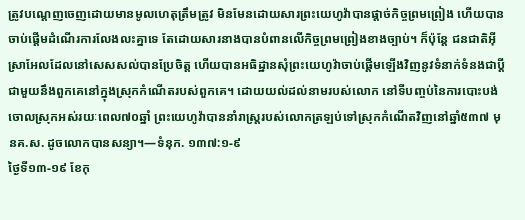ត្រូវបណ្ដេញចេញដោយមានមូលហេតុត្រឹមត្រូវ មិនមែនដោយសារព្រះយេហូវ៉ាបានផ្ដាច់កិច្ចព្រមព្រៀង ហើយបានចាប់ផ្ដើមដំណើរការលែងលះគ្នាទេ តែដោយសារនាងបានបំពានលើកិច្ចព្រមព្រៀងខាងច្បាប់។ ក៏ប៉ុន្តែ ជនជាតិអ៊ីស្រាអែលដែលនៅសេសសល់បានប្រែចិត្ត ហើយបានអធិដ្ឋានសុំព្រះយេហូវ៉ាចាប់ផ្ដើមឡើងវិញនូវទំនាក់ទំនងជាប្ដីជាមួយនឹងពួកគេនៅក្នុងស្រុកកំណើតរបស់ពួកគេ។ ដោយយល់ដល់នាមរបស់លោក នៅទីបញ្ចប់នៃការបោះបង់ចោលស្រុកអស់រយៈពេល៧០ឆ្នាំ ព្រះយេហូវ៉ាបាននាំរាស្ត្ររបស់លោកត្រឡប់ទៅស្រុកកំណើតវិញនៅឆ្នាំ៥៣៧ មុនគ.ស. ដូចលោកបានសន្យា។—ទំនុក. ១៣៧:១-៩
ថ្ងៃទី១៣-១៩ ខែកុ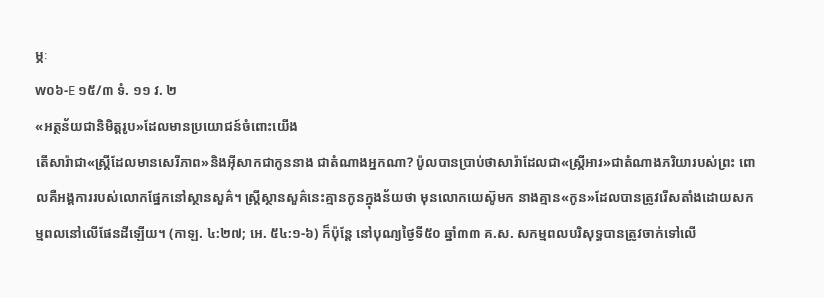ម្ភៈ
w០៦-E ១៥/៣ ទំ. ១១ វ. ២
«អត្ថន័យជានិមិត្តរូប»ដែលមានប្រយោជន៍ចំពោះយើង
តើសារ៉ាជា«ស្ត្រីដែលមានសេរីភាព»និងអ៊ីសាកជាកូននាង ជាតំណាងអ្នកណា? ប៉ូលបានប្រាប់ថាសារ៉ាដែលជា«ស្ត្រីអារ»ជាតំណាងភរិយារបស់ព្រះ ពោលគឺអង្គការរបស់លោកផ្នែកនៅស្ថានសួគ៌។ ស្ត្រីស្ថានសួគ៌នេះគ្មានកូនក្នុងន័យថា មុនលោកយេស៊ូមក នាងគ្មាន«កូន»ដែលបានត្រូវរើសតាំងដោយសកម្មពលនៅលើផែនដីឡើយ។ (កាឡ. ៤:២៧; អេ. ៥៤:១-៦) ក៏ប៉ុន្តែ នៅបុណ្យថ្ងៃទី៥០ ឆ្នាំ៣៣ គ.ស. សកម្មពលបរិសុទ្ធបានត្រូវចាក់ទៅលើ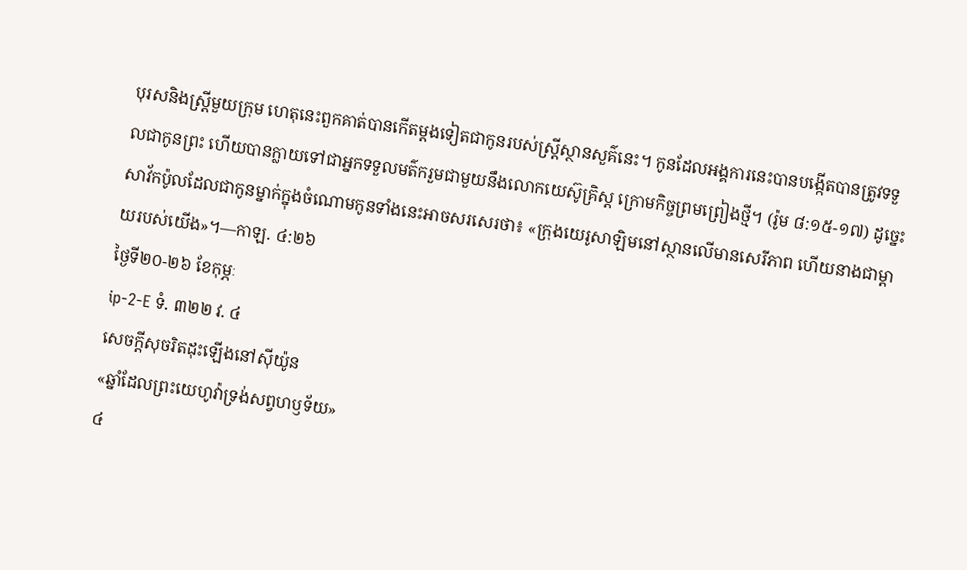បុរសនិងស្ត្រីមួយក្រុម ហេតុនេះពួកគាត់បានកើតម្ដងទៀតជាកូនរបស់ស្ត្រីស្ថានសួគ៌នេះ។ កូនដែលអង្គការនេះបានបង្កើតបានត្រូវទទួលជាកូនព្រះ ហើយបានក្លាយទៅជាអ្នកទទួលមត៌ករួមជាមួយនឹងលោកយេស៊ូគ្រិស្ត ក្រោមកិច្ចព្រមព្រៀងថ្មី។ (រ៉ូម ៨:១៥-១៧) ដូច្នេះ សាវ័កប៉ូលដែលជាកូនម្នាក់ក្នុងចំណោមកូនទាំងនេះអាចសរសេរថា៖ «ក្រុងយេរូសាឡិមនៅស្ថានលើមានសេរីភាព ហើយនាងជាម្ដាយរបស់យើង»។—កាឡ. ៤:២៦
ថ្ងៃទី២០-២៦ ខែកុម្ភៈ
ip-2-E ទំ. ៣២២ វ. ៤
សេចក្ដីសុចរិតដុះឡើងនៅស៊ីយ៉ូន
«ឆ្នាំដែលព្រះយេហូវ៉ាទ្រង់សព្វហឫទ័យ»
៤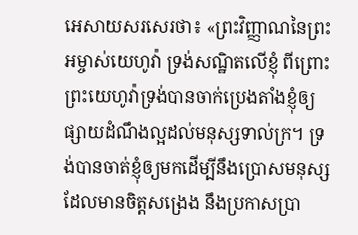អេសាយសរសេរថា៖ «ព្រះវិញ្ញាណនៃព្រះអម្ចាស់យេហូវ៉ា ទ្រង់សណ្ឋិតលើខ្ញុំ ពីព្រោះព្រះយេហូវ៉ាទ្រង់បានចាក់ប្រេងតាំងខ្ញុំឲ្យផ្សាយដំណឹងល្អដល់មនុស្សទាល់ក្រ។ ទ្រង់បានចាត់ខ្ញុំឲ្យមកដើម្បីនឹងប្រោសមនុស្សដែលមានចិត្តសង្រេង នឹងប្រកាសប្រា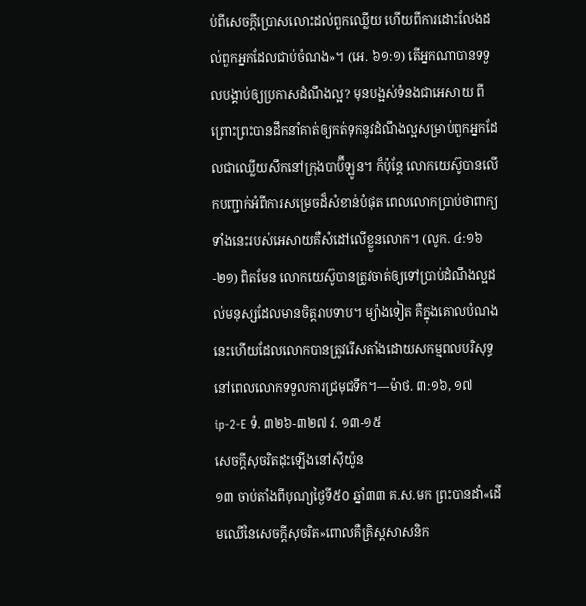ប់ពីសេចក្ដីប្រោសលោះដល់ពួកឈ្លើយ ហើយពីការដោះលែងដល់ពួកអ្នកដែលជាប់ចំណង»។ (អេ. ៦១:១) តើអ្នកណាបានទទួលបង្គាប់ឲ្យប្រកាសដំណឹងល្អ? មុនបង្អស់ទំនងជាអេសាយ ពីព្រោះព្រះបានដឹកនាំគាត់ឲ្យកត់ទុកនូវដំណឹងល្អសម្រាប់ពួកអ្នកដែលជាឈ្លើយសឹកនៅក្រុងបាប៊ីឡូន។ ក៏ប៉ុន្តែ លោកយេស៊ូបានលើកបញ្ជាក់អំពីការសម្រេចដ៏សំខាន់បំផុត ពេលលោកប្រាប់ថាពាក្យទាំងនេះរបស់អេសាយគឺសំដៅលើខ្លួនលោក។ (លូក. ៤:១៦-២១) ពិតមែន លោកយេស៊ូបានត្រូវចាត់ឲ្យទៅប្រាប់ដំណឹងល្អដល់មនុស្សដែលមានចិត្តរាបទាប។ ម្យ៉ាងទៀត គឺក្នុងគោលបំណងនេះហើយដែលលោកបានត្រូវរើសតាំងដោយសកម្មពលបរិសុទ្ធនៅពេលលោកទទួលការជ្រមុជទឹក។—ម៉ាថ. ៣:១៦, ១៧
ip-2-E ទំ. ៣២៦-៣២៧ វ. ១៣-១៥
សេចក្ដីសុចរិតដុះឡើងនៅស៊ីយ៉ូន
១៣ ចាប់តាំងពីបុណ្យថ្ងៃទី៥០ ឆ្នាំ៣៣ គ.ស.មក ព្រះបានដាំ«ដើមឈើនៃសេចក្ដីសុចរិត»ពោលគឺគ្រិស្តសាសនិក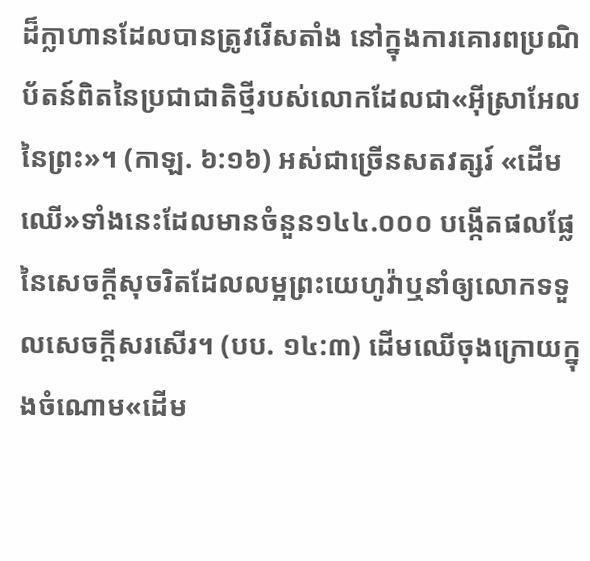ដ៏ក្លាហានដែលបានត្រូវរើសតាំង នៅក្នុងការគោរពប្រណិប័តន៍ពិតនៃប្រជាជាតិថ្មីរបស់លោកដែលជា«អ៊ីស្រាអែលនៃព្រះ»។ (កាឡ. ៦:១៦) អស់ជាច្រើនសតវត្សរ៍ «ដើមឈើ»ទាំងនេះដែលមានចំនួន១៤៤.០០០ បង្កើតផលផ្លែនៃសេចក្ដីសុចរិតដែលលម្អព្រះយេហូវ៉ាឬនាំឲ្យលោកទទួលសេចក្ដីសរសើរ។ (បប. ១៤:៣) ដើមឈើចុងក្រោយក្នុងចំណោម«ដើម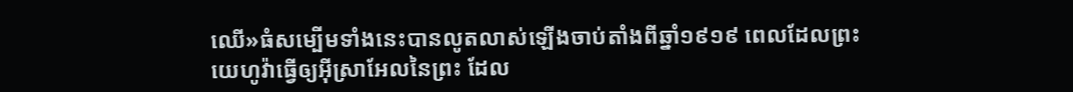ឈើ»ធំសម្បើមទាំងនេះបានលូតលាស់ឡើងចាប់តាំងពីឆ្នាំ១៩១៩ ពេលដែលព្រះយេហូវ៉ាធ្វើឲ្យអ៊ីស្រាអែលនៃព្រះ ដែល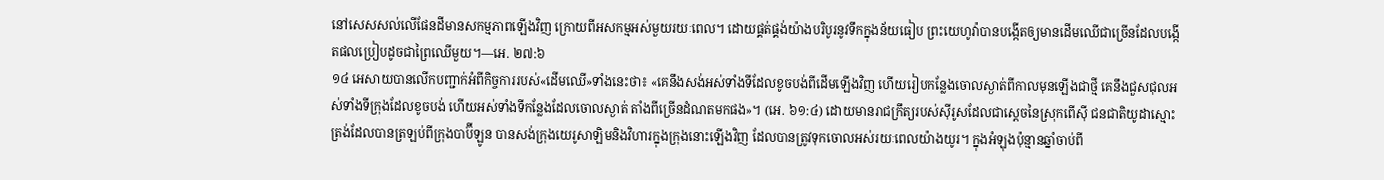នៅសេសសល់លើផែនដីមានសកម្មភាពឡើងវិញ ក្រោយពីអសកម្មអស់មួយរយៈពេល។ ដោយផ្គត់ផ្គង់យ៉ាងបរិបូរនូវទឹកក្នុងន័យធៀប ព្រះយេហូវ៉ាបានបង្កើតឲ្យមានដើមឈើជាច្រើនដែលបង្កើតផលប្រៀបដូចជាព្រៃឈើមួយ។—អេ. ២៧:៦
១៤ អេសាយបានលើកបញ្ជាក់អំពីកិច្ចការរបស់«ដើមឈើ»ទាំងនេះថា៖ «គេនឹងសង់អស់ទាំងទីដែលខូចបង់ពីដើមឡើងវិញ ហើយរៀបកន្លែងចោលស្ងាត់ពីកាលមុនឡើងជាថ្មី គេនឹងជួសជុលអស់ទាំងទីក្រុងដែលខូចបង់ ហើយអស់ទាំងទីកន្លែងដែលចោលស្ងាត់ តាំងពីច្រើនដំណតមកផង»។ (អេ. ៦១:៤) ដោយមានរាជក្រឹត្យរបស់ស៊ីរូសដែលជាស្តេចនៃស្រុកពើស៊ី ជនជាតិយូដាស្មោះត្រង់ដែលបានត្រឡប់ពីក្រុងបាប៊ីឡូន បានសង់ក្រុងយេរូសាឡិមនិងវិហារក្នុងក្រុងនោះឡើងវិញ ដែលបានត្រូវទុកចោលអស់រយៈពេលយ៉ាងយូរ។ ក្នុងអំឡុងប៉ុន្មានឆ្នាំចាប់ពី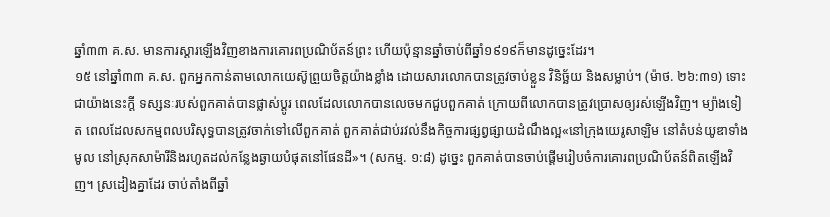ឆ្នាំ៣៣ គ.ស. មានការស្ដារឡើងវិញខាងការគោរពប្រណិប័តន៍ព្រះ ហើយប៉ុន្មានឆ្នាំចាប់ពីឆ្នាំ១៩១៩ក៏មានដូច្នេះដែរ។
១៥ នៅឆ្នាំ៣៣ គ.ស. ពួកអ្នកកាន់តាមលោកយេស៊ូព្រួយចិត្តយ៉ាងខ្លាំង ដោយសារលោកបានត្រូវចាប់ខ្លួន វិនិច្ឆ័យ និងសម្លាប់។ (ម៉ាថ. ២៦:៣១) ទោះជាយ៉ាងនេះក្ដី ទស្សនៈរបស់ពួកគាត់បានផ្លាស់ប្ដូរ ពេលដែលលោកបានលេចមកជួបពួកគាត់ ក្រោយពីលោកបានត្រូវប្រោសឲ្យរស់ឡើងវិញ។ ម្យ៉ាងទៀត ពេលដែលសកម្មពលបរិសុទ្ធបានត្រូវចាក់ទៅលើពួកគាត់ ពួកគាត់ជាប់រវល់នឹងកិច្ចការផ្សព្វផ្សាយដំណឹងល្អ«នៅក្រុងយេរូសាឡិម នៅតំបន់យូឌាទាំងមូល នៅស្រុកសាម៉ារីនិងរហូតដល់កន្លែងឆ្ងាយបំផុតនៅផែនដី»។ (សកម្ម. ១:៨) ដូច្នេះ ពួកគាត់បានចាប់ផ្ដើមរៀបចំការគោរពប្រណិប័តន៍ពិតឡើងវិញ។ ស្រដៀងគ្នាដែរ ចាប់តាំងពីឆ្នាំ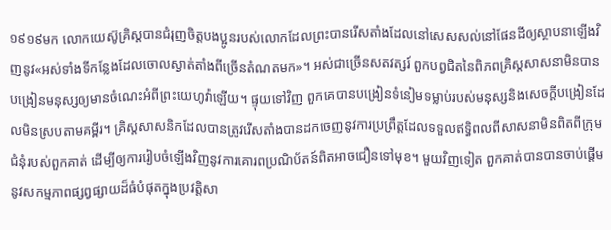១៩១៩មក លោកយេស៊ូគ្រិស្តបានជំរុញចិត្តបងប្អូនរបស់លោកដែលព្រះបានរើសតាំងដែលនៅសេសសល់នៅផែនដីឲ្យស្ថាបនាឡើងវិញនូវ«អស់ទាំងទីកន្លែងដែលចោលស្ងាត់តាំងពីច្រើនតំណតមក»។ អស់ជាច្រើនសតវត្សរ៍ ពួកបព្វជិតនៃពិភពគ្រិស្តសាសនាមិនបានបង្រៀនមនុស្សឲ្យមានចំណេះអំពីព្រះយេហូវ៉ាឡើយ។ ផ្ទុយទៅវិញ ពួកគេបានបង្រៀនទំនៀមទម្លាប់របស់មនុស្សនិងសេចក្ដីបង្រៀនដែលមិនស្របតាមគម្ពីរ។ គ្រិស្តសាសនិកដែលបានត្រូវរើសតាំងបានដកចេញនូវការប្រព្រឹត្តដែលទទួលឥទ្ធិពលពីសាសនាមិនពិតពីក្រុមជំនុំរបស់ពួកគាត់ ដើម្បីឲ្យការរៀបចំឡើងវិញនូវការគោរពប្រណិប័តន៍ពិតអាចជឿនទៅមុខ។ មួយវិញទៀត ពួកគាត់បានបានចាប់ផ្ដើមនូវសកម្មភាពផ្សព្វផ្សាយដ៏ធំបំផុតក្នុងប្រវត្ដិសា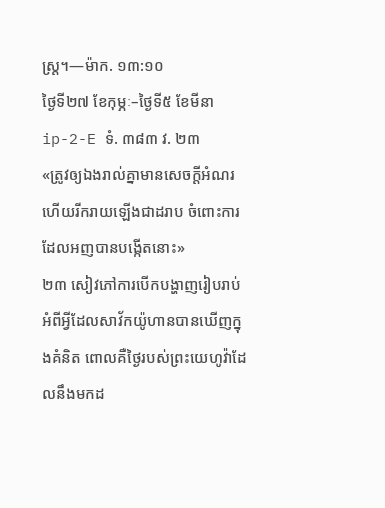ស្ត្រ។—ម៉ាក. ១៣:១០
ថ្ងៃទី២៧ ខែកុម្ភៈ–ថ្ងៃទី៥ ខែមីនា
ip-2-E ទំ. ៣៨៣ វ. ២៣
«ត្រូវឲ្យឯងរាល់គ្នាមានសេចក្ដីអំណរ ហើយរីករាយឡើងជាដរាប ចំពោះការដែលអញបានបង្កើតនោះ»
២៣ សៀវភៅការបើកបង្ហាញរៀបរាប់អំពីអ្វីដែលសាវ័កយ៉ូហានបានឃើញក្នុងគំនិត ពោលគឺថ្ងៃរបស់ព្រះយេហូវ៉ាដែលនឹងមកដ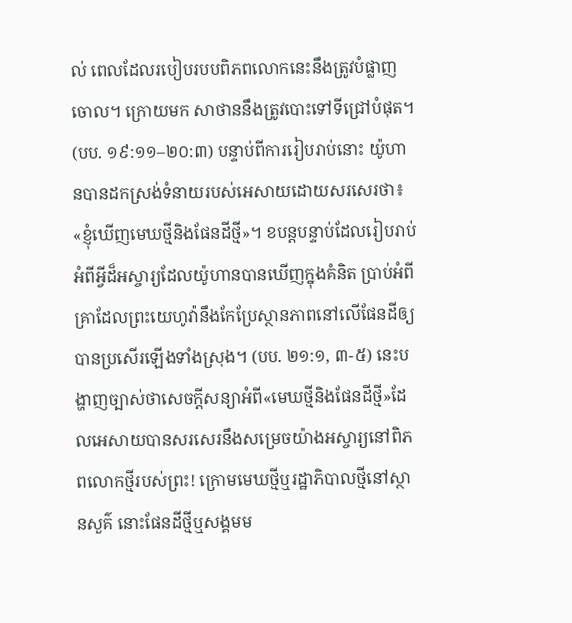ល់ ពេលដែលរបៀបរបបពិភពលោកនេះនឹងត្រូវបំផ្លាញចោល។ ក្រោយមក សាថាននឹងត្រូវបោះទៅទីជ្រៅបំផុត។ (បប. ១៩:១១–២០:៣) បន្ទាប់ពីការរៀបរាប់នោះ យ៉ូហានបានដកស្រង់ទំនាយរបស់អេសាយដោយសរសេរថា៖ «ខ្ញុំឃើញមេឃថ្មីនិងផែនដីថ្មី»។ ខបន្តបន្ទាប់ដែលរៀបរាប់អំពីអ្វីដ៏អស្ចារ្យដែលយ៉ូហានបានឃើញក្នុងគំនិត ប្រាប់អំពីគ្រាដែលព្រះយេហូវ៉ានឹងកែប្រែស្ថានភាពនៅលើផែនដីឲ្យបានប្រសើរឡើងទាំងស្រុង។ (បប. ២១:១, ៣-៥) នេះបង្ហាញច្បាស់ថាសេចក្ដីសន្យាអំពី«មេឃថ្មីនិងផែនដីថ្មី»ដែលអេសាយបានសរសេរនឹងសម្រេចយ៉ាងអស្ចារ្យនៅពិភពលោកថ្មីរបស់ព្រះ! ក្រោមមេឃថ្មីឬរដ្ឋាភិបាលថ្មីនៅស្ថានសួគ៌ នោះផែនដីថ្មីឬសង្គមម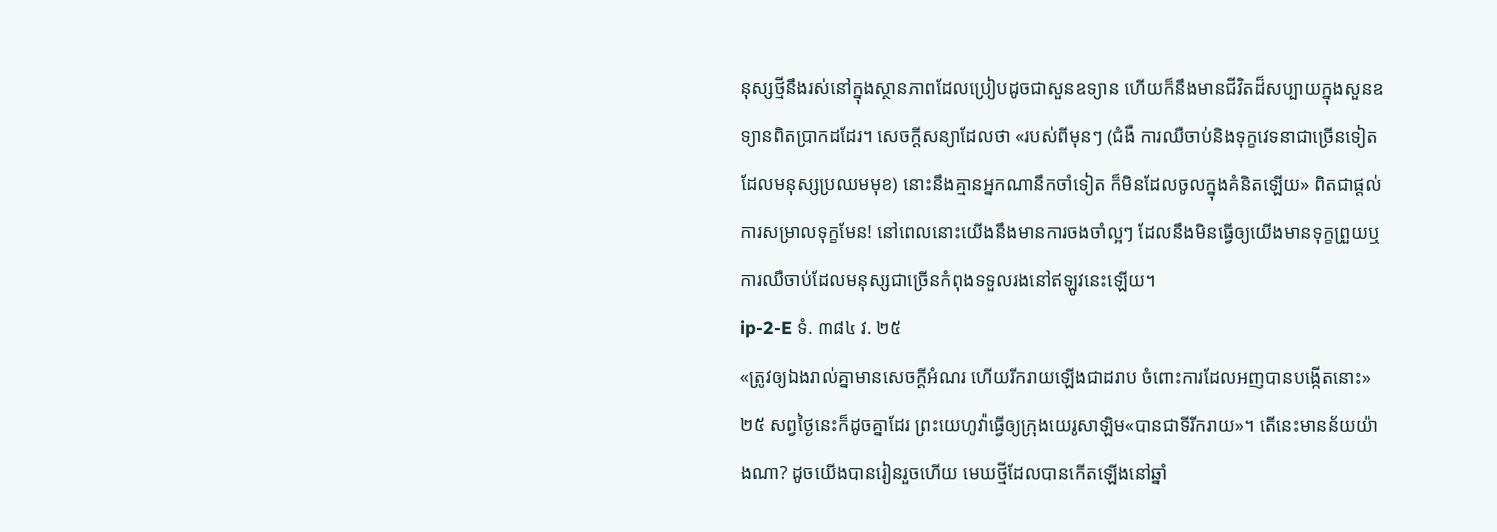នុស្សថ្មីនឹងរស់នៅក្នុងស្ថានភាពដែលប្រៀបដូចជាសួនឧទ្យាន ហើយក៏នឹងមានជីវិតដ៏សប្បាយក្នុងសួនឧទ្យានពិតប្រាកដដែរ។ សេចក្ដីសន្យាដែលថា «របស់ពីមុនៗ (ជំងឺ ការឈឺចាប់និងទុក្ខវេទនាជាច្រើនទៀតដែលមនុស្សប្រឈមមុខ) នោះនឹងគ្មានអ្នកណានឹកចាំទៀត ក៏មិនដែលចូលក្នុងគំនិតឡើយ» ពិតជាផ្ដល់ការសម្រាលទុក្ខមែន! នៅពេលនោះយើងនឹងមានការចងចាំល្អៗ ដែលនឹងមិនធ្វើឲ្យយើងមានទុក្ខព្រួយឬការឈឺចាប់ដែលមនុស្សជាច្រើនកំពុងទទួលរងនៅឥឡូវនេះឡើយ។
ip-2-E ទំ. ៣៨៤ វ. ២៥
«ត្រូវឲ្យឯងរាល់គ្នាមានសេចក្ដីអំណរ ហើយរីករាយឡើងជាដរាប ចំពោះការដែលអញបានបង្កើតនោះ»
២៥ សព្វថ្ងៃនេះក៏ដូចគ្នាដែរ ព្រះយេហូវ៉ាធ្វើឲ្យក្រុងយេរូសាឡិម«បានជាទីរីករាយ»។ តើនេះមានន័យយ៉ាងណា? ដូចយើងបានរៀនរួចហើយ មេឃថ្មីដែលបានកើតឡើងនៅឆ្នាំ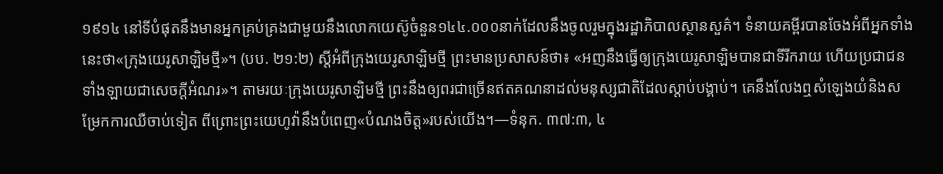១៩១៤ នៅទីបំផុតនឹងមានអ្នកគ្រប់គ្រងជាមួយនឹងលោកយេស៊ូចំនួន១៤៤.០០០នាក់ដែលនឹងចូលរួមក្នុងរដ្ឋាភិបាលស្ថានសួគ៌។ ទំនាយគម្ពីរបានចែងអំពីអ្នកទាំងនេះថា«ក្រុងយេរូសាឡិមថ្មី»។ (បប. ២១:២) ស្តីអំពីក្រុងយេរូសាឡិមថ្មី ព្រះមានប្រសាសន៍ថា៖ «អញនឹងធ្វើឲ្យក្រុងយេរូសាឡិមបានជាទីរីករាយ ហើយប្រជាជនទាំងឡាយជាសេចក្ដីអំណរ»។ តាមរយៈក្រុងយេរូសាឡិមថ្មី ព្រះនឹងឲ្យពរជាច្រើនឥតគណនាដល់មនុស្សជាតិដែលស្ដាប់បង្គាប់។ គេនឹងលែងឮសំឡេងយំនិងសម្រែកការឈឺចាប់ទៀត ពីព្រោះព្រះយេហូវ៉ានឹងបំពេញ«បំណងចិត្ត»របស់យើង។—ទំនុក. ៣៧:៣, ៤